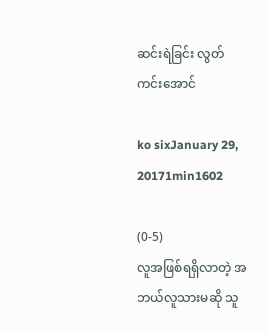ဆင်းရဲခြင်း လွတ်ကင်းအောင်

ko sixJanuary 29, 20171min1602

(0-5)
လူအဖြစ်ရရှိလာတဲ့ အဘယ်လူသားမဆို သူ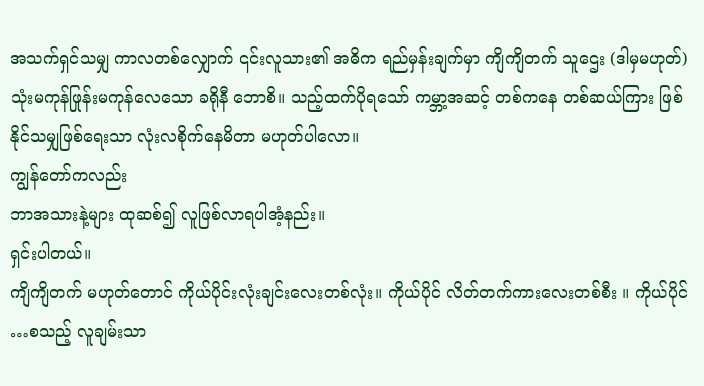အသက်ရှင်သမျှ ကာလတစ်လျှောက် ၎င်းလူသား၏ အဓိက ရည်မှန်းချက်မှာ ကျိကျိတက် သူဌေး (ဒါမှမဟုတ်) သုံးမကုန်ဖြုန်းမကုန်လေသော ခရိုနီ ဘောစိ။ သည့်ထက်ပိုရသော် ကမ္ဘာ့အဆင့် တစ်ကနေ တစ်ဆယ်ကြား ဖြစ်နိုင်သမျှဖြစ်ရေးသာ လုံးလစိုက်နေမိတာ မဟုတ်ပါလော။
ကျွန်တော်ကလည်း
ဘာအသားနဲ့များ ထုဆစ်၍ လူဖြစ်လာရပါအံ့နည်း။
ရှင်းပါတယ်။
ကျိကျိတက် မဟုတ်တောင် ကိုယ်ပိုင်းလုံးချင်းလေးတစ်လုံး။ ကိုယ်ပိုင် လိတ်တက်ကားလေးတစ်စီး ။ ကိုယ်ပိုင် …စသည့် လူချမ်းသာ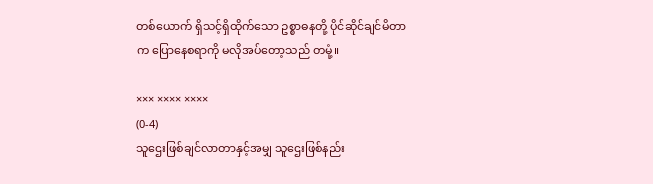တစ်ယောက် ရှိသင့်ရှိထိုက်သော ဥစ္စာဓနတို့ ပိုင်ဆိုင်ချင်မိတာက ပြောနေစရာကို မလိုအပ်တော့သည် တမုံ့။

××× ×××× ××××
(0-4)
သူဌေးဖြစ်ချင်လာတာနှင့်အမျှ သူဌေးဖြစ်နည်း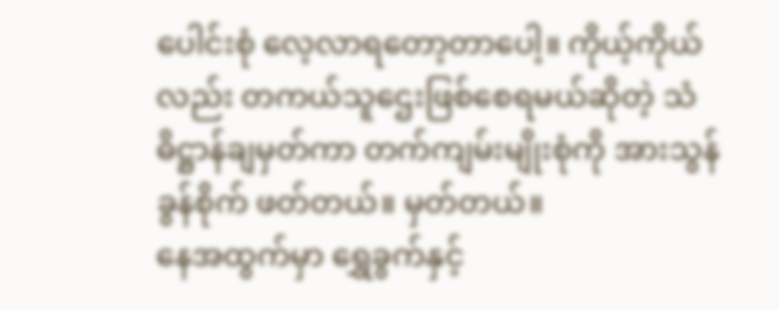ပေါင်းစုံ လေ့လာရတော့တာပေါ့။ ကိုယ့်ကိုယ်လည်း တကယ်သူဌေးဖြစ်စေရမယ်ဆိုတဲ့ သံဓိဋ္ဌာန်ချမှတ်ကာ တက်ကျမ်းမျိုးစုံကို အားသွန်ခွန်စိုက် ဖတ်တယ်။ မှတ်တယ်။
နေအထွက်မှာ ရွှေခွက်နှင့်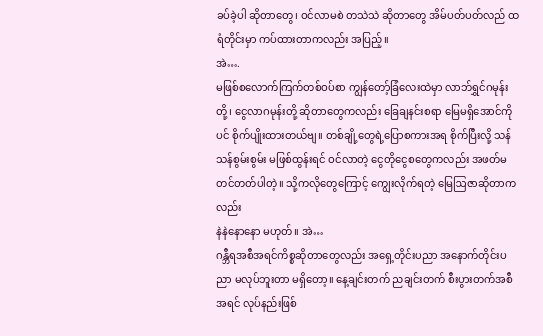ခပ်ခဲ့ပါ ဆိုတာတွေ၊ ဝင်လာမစဲ တသဲသဲ ဆိုတာတွေ အိမ်ပတ်ပတ်လည် ထရံတိုင်းမှာ ကပ်ထားတာကလည်း အပြည့်။
အဲ….
မဖြစ်စလောက်ကြက်တစ်ဝပ်စာ ကျွန်တော့်ခြံလေးထဲမှာ လာဘ်ရွှင်ဂမုန်းတို့၊ ငွေလာဂမုန်းတို့ ဆိုတာတွေကလည်း ခြေချနင်းစရာ မြေမရှိအောင်ကိုပင် စိုက်ပျိုးထားတယ်ဗျ။ တစ်ချို့တွေရဲ့ပြောစကားအရ စိုက်ပြီးလို့ သန်သန်စွမ်းစွမ်း မဖြစ်ထွန်းရင် ဝင်လာတဲ့ ငွေတိုငွေစတွေကလည်း အဖတ်မတင်တတ်ပါတဲ့။ သို့ကလိုတွေကြောင့် ကျွေးလိုက်ရတဲ့ မြေဩဇာဆိုတာကလည်း
နဲနဲနောနော မဟုတ်။ အဲ…
ဂန္ဘီရအစီအရင်ကိစ္စဆိုတာတွေလည်း အရှေ့တိုင်းပညာ အနောက်တိုင်းပညာ မလုပ်ဘူးတာ မရှိတော့။ နေ့ချင်းတက် ညချင်းတက် စီးပွားတက်အစီအရင် လုပ်နည်းဖြစ်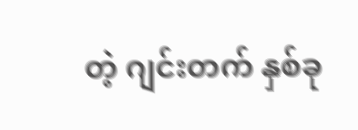တဲ့ ဂျင်းတက် နှစ်ခု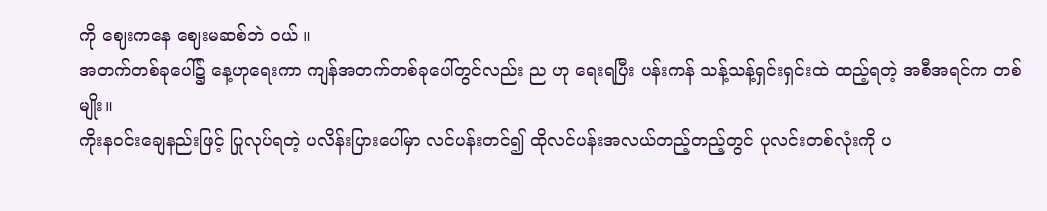ကို ဈေးကနေ ဈေးမဆစ်ဘဲ ဝယ် ။
အတက်တစ်ခုပေါ်၌ နေ့ဟုရေးကာ ကျန်အတက်တစ်ခုပေါ်တွင်လည်း ည ဟု ရေးရပြီး ပန်းကန် သန့်သန့်ရှင်းရှင်းထဲ ထည့်ရတဲ့ အစီအရင်က တစ်မျိုး။
ကိုးနဝင်းချေနည်းဖြင့် ပြုလုပ်ရတဲ့ ပလိန်းပြားပေါ်မှာ လင်ပန်းတင်၍ ထိုလင်ပန်းအလယ်တည့်တည့်တွင် ပုလင်းတစ်လုံးကို ပ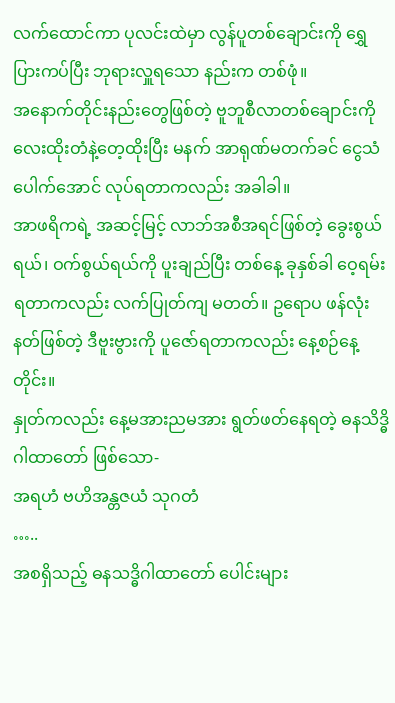လက်ထောင်ကာ ပုလင်းထဲမှာ လွန်ပူတစ်ချောင်းကို ရွှေပြားကပ်ပြီး ဘုရားလှူရသော နည်းက တစ်ဖုံ။
အနောက်တိုင်းနည်းတွေဖြစ်တဲ့ ဗူဘူစီလာတစ်ချောင်းကို လေးထိုးတံနဲ့တေ့ထိုးပြီး မနက် အာရုဏ်မတက်ခင် ငွေသံပေါက်အောင် လုပ်ရတာကလည်း အခါခါ။
အာဖရိကရဲ့ အဆင့်မြင့် လာဘ်အစီအရင်ဖြစ်တဲ့ ခွေးစွယ်ရယ်၊ ဝက်စွယ်ရယ်ကို ပူးချည်ပြီး တစ်နေ့ ခုနှစ်ခါ ဝေ့ရမ်းရတာကလည်း လက်ပြုတ်ကျ မတတ်။ ဥရောပ ဖန်လုံးနတ်ဖြစ်တဲ့ ဒီဗူးဗွားကို ပူဇော်ရတာကလည်း နေ့စဉ်နေ့တိုင်း။
နှုတ်ကလည်း နေ့မအားညမအား ရွတ်ဖတ်နေရတဲ့ ဓနသိဒ္ဓိဂါထာတော် ဖြစ်သော-
အရဟံ ဗဟိအန္တဇယံ သုဂတံ
…..
အစရှိသည့် ဓနသဒ္ဓိဂါထာတော် ပေါင်းများ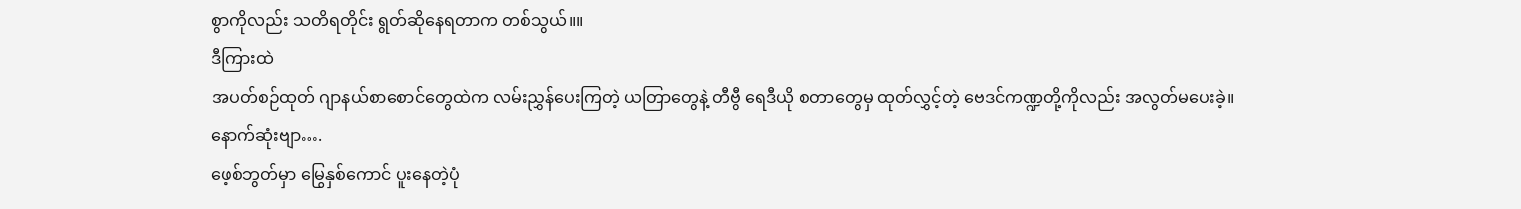စွာကိုလည်း သတိရတိုင်း ရွတ်ဆိုနေရတာက တစ်သွယ်။။
ဒီကြားထဲ
အပတ်စဉ်ထုတ် ဂျာနယ်စာစောင်တွေထဲက လမ်းညွှန်ပေးကြတဲ့ ယတြာတွေနဲ့ တီဗွီ ရေဒီယို စတာတွေမှ ထုတ်လွှင့်တဲ့ ဗေဒင်ကဏ္ဍတို့ကိုလည်း အလွတ်မပေးခဲ့။
နောက်ဆုံးဗျာ….
ဖေ့စ်ဘွတ်မှာ မြွေနှစ်ကောင် ပူးနေတဲ့ပုံ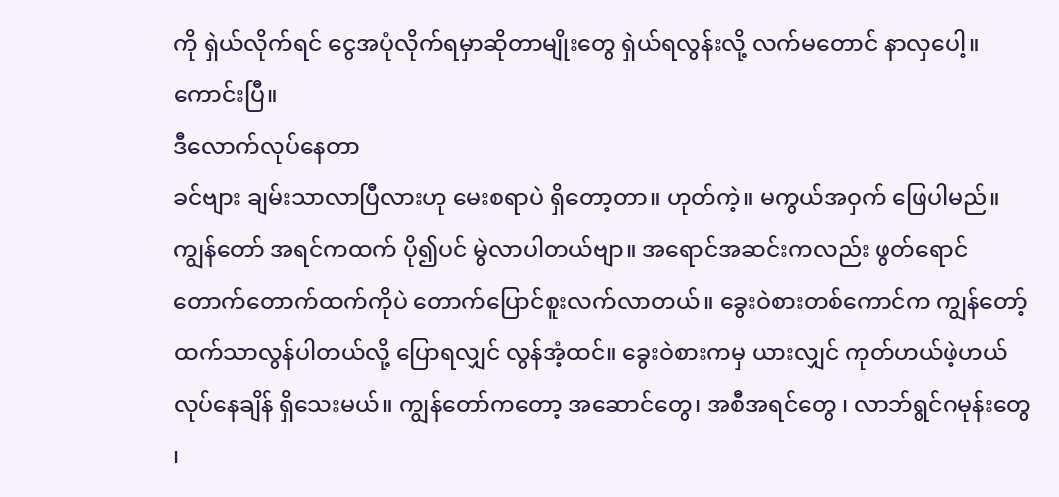ကို ရှဲယ်လိုက်ရင် ငွေအပုံလိုက်ရမှာဆိုတာမျိုးတွေ ရှဲယ်ရလွန်းလို့ လက်မတောင် နာလှပေါ့။
ကောင်းပြီ။
ဒီလောက်လုပ်နေတာ
ခင်ဗျား ချမ်းသာလာပြီလားဟု မေးစရာပဲ ရှိတော့တာ။ ဟုတ်ကဲ့။ မကွယ်အဝှက် ဖြေပါမည်။
ကျွန်တော် အရင်ကထက် ပို၍ပင် မွဲလာပါတယ်ဗျာ။ အရောင်အဆင်းကလည်း ဖွတ်ရောင်တောက်တောက်ထက်ကိုပဲ တောက်ပြောင်စူးလက်လာတယ်။ ခွေးဝဲစားတစ်ကောင်က ကျွန်တော့်ထက်သာလွန်ပါတယ်လို့ ပြောရလျှင် လွန်အံ့ထင်။ ခွေးဝဲစားကမှ ယားလျှင် ကုတ်ဟယ်ဖဲ့ဟယ် လုပ်နေချိန် ရှိသေးမယ်။ ကျွန်တော်ကတော့ အဆောင်တွေ၊ အစီအရင်တွေ ၊ လာဘ်ရွင်ဂမုန်းတွေ ၊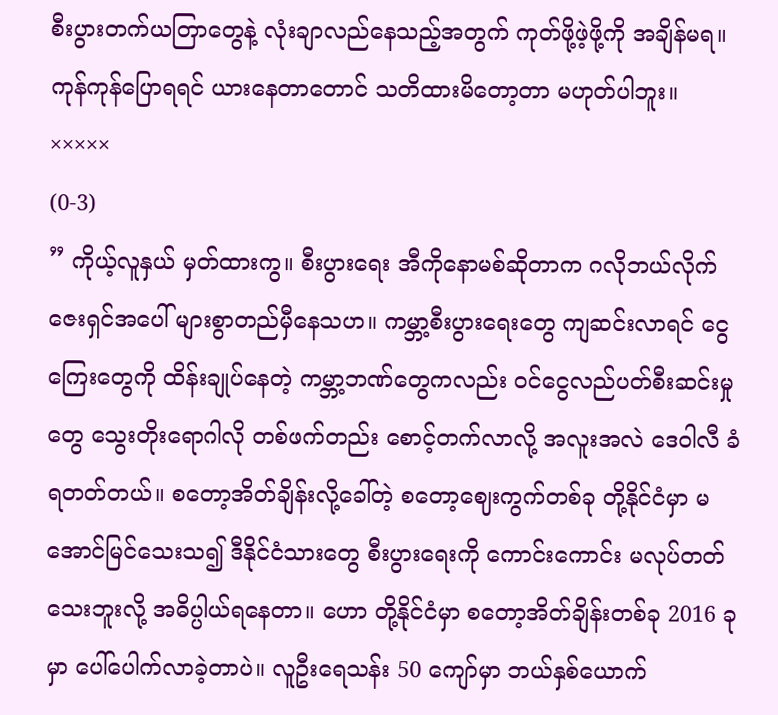စီးပွားတက်ယတြာတွေနဲ့ လုံးချာလည်နေသည့်အတွက် ကုတ်ဖို့ဖဲ့ဖို့ကို အချိန်မရ။
ကုန်ကုန်ပြောရရင် ယားနေတာတောင် သတိထားမိတော့တာ မဟုတ်ပါဘူး။
×××××
(0-3)
” ကိုယ့်လူနှယ် မှတ်ထားကွ။ စီးပွားရေး အီကိုနောမစ်ဆိုတာက ဂလိုဘယ်လိုက်ဇေးရှင်အပေါ် များစွာတည်မှီနေသဟ။ ကမ္ဘာ့စီးပွားရေးတွေ ကျဆင်းလာရင် ငွေကြေးတွေကို ထိန်းချုပ်နေတဲ့ ကမ္ဘာ့ဘဏ်တွေကလည်း ဝင်ငွေလည်ပတ်စီးဆင်းမှုတွေ သွေးတိုးရောဂါလို တစ်ဖက်တည်း စောင့်တက်လာလို့ အလူးအလဲ ဒေဝါလီ ခံရတတ်တယ်။ စတော့အိတ်ချိန်းလို့ခေါ်တဲ့ စတော့ဈေးကွက်တစ်ခု တို့နိုင်ငံမှာ မအောင်မြင်သေးသ၍ ဒီနိုင်ငံသားတွေ စီးပွားရေးကို ကောင်းကောင်း မလုပ်တတ်သေးဘူးလို့ အဓိပ္ပါယ်ရနေတာ။ ဟော တို့နိုင်ငံမှာ စတော့အိတ်ချိန်းတစ်ခု 2016 ခုမှာ ပေါ်ပေါက်လာခဲ့တာပဲ။ လူဦးရေသန်း 50 ကျော်မှာ ဘယ်နှစ်ယောက်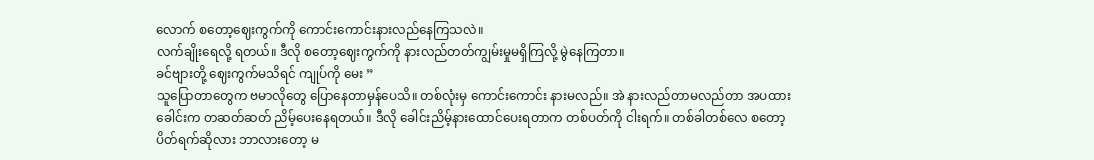လောက် စတော့ဈေးကွက်ကို ကောင်းကောင်းနားလည်နေကြသလဲ။
လက်ချိုးရေလို့ ရတယ်။ ဒီလို စတော့ဈေးကွက်ကို နားလည်တတ်ကျွမ်းမှုမရှိကြလို့ မွဲနေကြတာ။
ခင်ဗျားတို့ ဈေးကွက်မသိရင် ကျုပ်ကို မေး ”
သူပြောတာတွေက ဗမာလိုတွေ ပြောနေတာမှန်ပေသိ။ တစ်လုံးမှ ကောင်းကောင်း နားမလည်။ အဲ နားလည်တာမလည်တာ အပထား ခေါင်းက တဆတ်ဆတ် ညိမ့်ပေးနေရတယ်။ ဒီလို ခေါင်းညိမ့်နားထောင်ပေးရတာက တစ်ပတ်ကို ငါးရက်။ တစ်ခါတစ်လေ စတော့ပိတ်ရက်ဆိုလား ဘာလားတော့ မ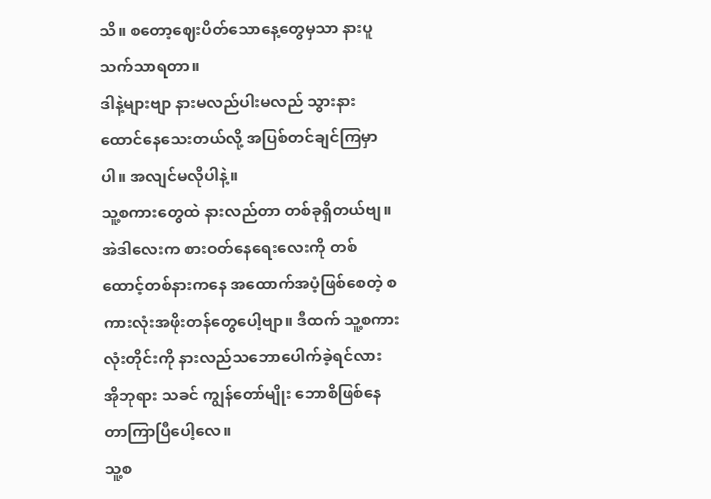သိ။ စတော့ဈေးပိတ်သောနေ့တွေမှသာ နားပူသက်သာရတာ။
ဒါနဲ့များဗျာ နားမလည်ပါးမလည် သွားနားထောင်နေသေးတယ်လို့ အပြစ်တင်ချင်ကြမှာပါ။ အလျင်မလိုပါနဲ့။
သူ့စကားတွေထဲ နားလည်တာ တစ်ခုရှိတယ်ဗျ။ အဲဒါလေးက စားဝတ်နေရေးလေးကို တစ်ထောင့်တစ်နားကနေ အထောက်အပံ့ဖြစ်စေတဲ့ စကားလုံးအဖိုးတန်တွေပေါ့ဗျာ။ ဒီထက် သူ့စကားလုံးတိုင်းကို နားလည်သဘောပေါက်ခဲ့ရင်လား အိုဘုရား သခင် ကျွန်တော်မျိုး ဘောစိဖြစ်နေတာကြာပြီပေါ့လေ။
သူ့စ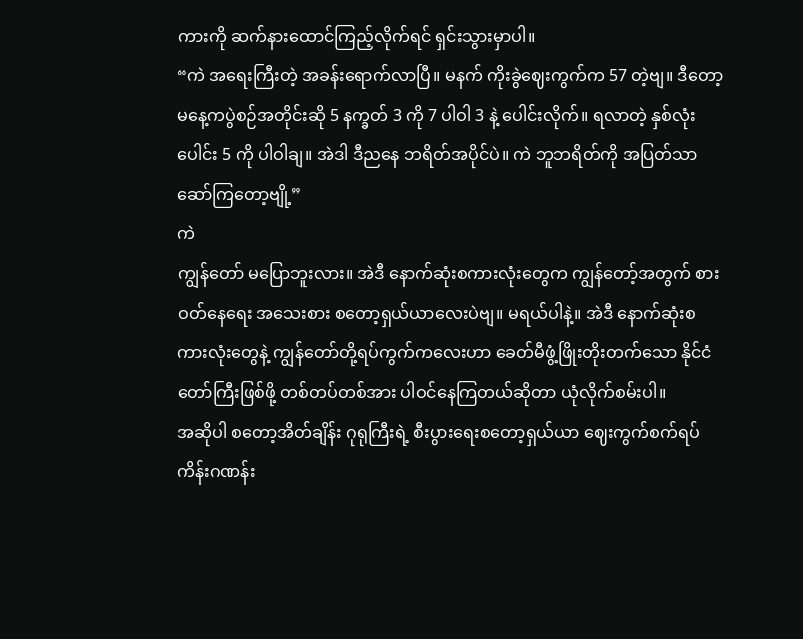ကားကို ဆက်နားထောင်ကြည့်လိုက်ရင် ရှင်းသွားမှာပါ။
“ကဲ အရေးကြီးတဲ့ အခန်းရောက်လာပြီ။ မနက် ကိုးခွဲဈေးကွက်က 57 တဲ့ဗျ။ ဒီတော့ မနေ့ကပွဲစဉ်အတိုင်းဆို 5 နက္ခတ် 3 ကို 7 ပါဝါ 3 နဲ့ ပေါင်းလိုက်။ ရလာတဲ့ နှစ်လုံးပေါင်း 5 ကို ပါဝါချ။ အဲဒါ ဒီညနေ ဘရိတ်အပိုင်ပဲ။ ကဲ ဘူဘရိတ်ကို အပြတ်သာဆော်ကြတော့ဗျို့”
ကဲ
ကျွန်တော် မပြောဘူးလား။ အဲဒီ နောက်ဆုံးစကားလုံးတွေက ကျွန်တော့်အတွက် စားဝတ်နေရေး အသေးစား စတော့ရှယ်ယာလေးပဲဗျ။ မရယ်ပါနဲ့။ အဲဒီ နောက်ဆုံးစကားလုံးတွေနဲ့ ကျွန်တော်တို့ရပ်ကွက်ကလေးဟာ ခေတ်မီဖွံ့ဖြိုးတိုးတက်သော နိုင်ငံတော်ကြီးဖြစ်ဖို့ တစ်တပ်တစ်အား ပါဝင်နေကြတယ်ဆိုတာ ယုံလိုက်စမ်းပါ။
အဆိုပါ စတော့အိတ်ချိန်း ဂုရုကြီးရဲ့ စီးပွားရေးစတော့ရှယ်ယာ ဈေးကွက်စက်ရပ် ကိန်းဂဏန်း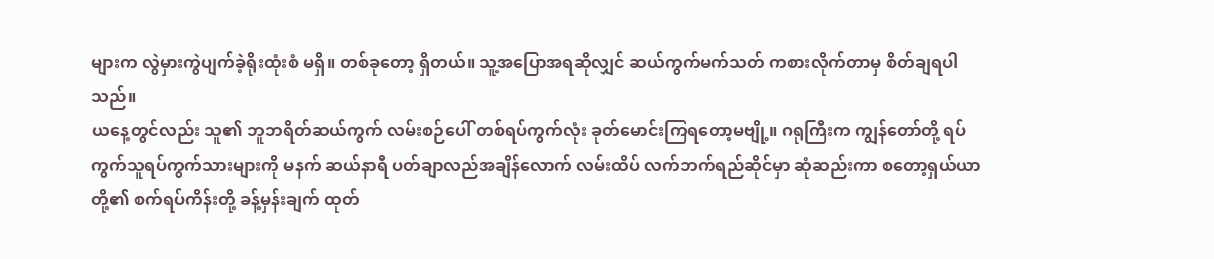များက လွဲမှားကွဲပျက်ခဲ့ရိုးထုံးစံ မရှိ။ တစ်ခုတော့ ရှိတယ်။ သူ့အပြောအရဆိုလျှင် ဆယ်ကွက်မက်သတ် ကစားလိုက်တာမှ စိတ်ချရပါသည်။
ယနေ့တွင်လည်း သူ၏ ဘူဘရိတ်ဆယ်ကွက် လမ်းစဉ်ပေါ် တစ်ရပ်ကွက်လုံး ခုတ်မောင်းကြရတော့မဗျို့။ ဂရုကြီးက ကျွန်တော်တို့ ရပ်ကွက်သူရပ်ကွက်သားများကို မနက် ဆယ်နာရီ ပတ်ချာလည်အချိန်လောက် လမ်းထိပ် လက်ဘက်ရည်ဆိုင်မှာ ဆုံဆည်းကာ စတော့ရှယ်ယာတို့၏ စက်ရပ်ကိန်းတို့ ခန့်မှန်းချက် ထုတ်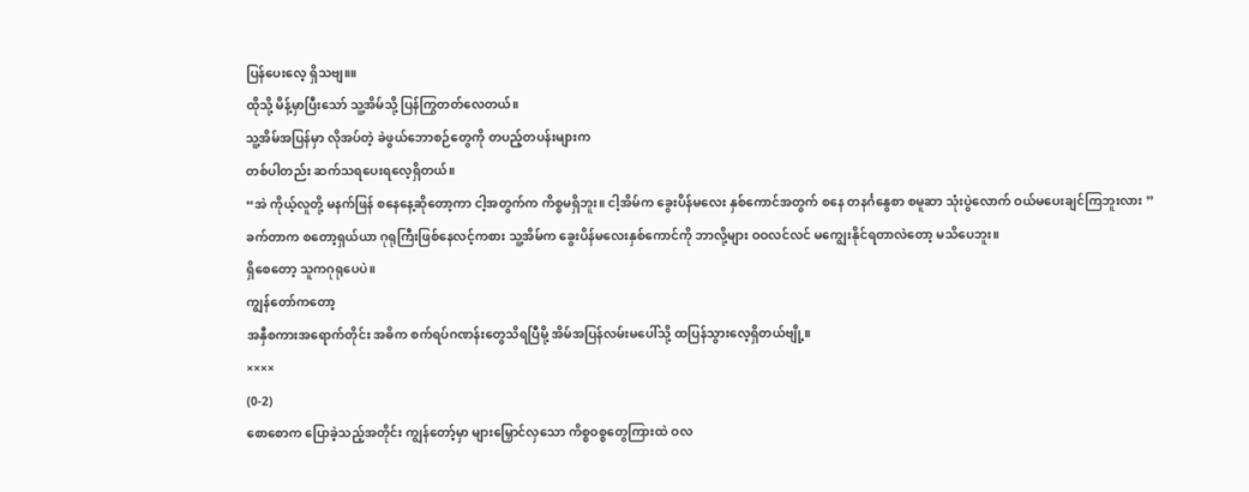ပြန်ပေးလေ့ ရှိသဗျ။။
ထိုသို့ မိန့်မှာပြီးသော် သူ့အိမ်သို့ ပြန်ကြွတတ်လေတယ်။
သူ့အိမ်အပြန်မှာ လိုအပ်တဲ့ ခဲဖွယ်ဘောစဉ်တွေကို တပည့်တပန်းများက
တစ်ပါတည်း ဆက်သရပေးရလေ့ရှိတယ်။
“အဲ ကိုယ့်လူတို့ မနက်ဖြန် စနေနေ့ဆိုတော့ကာ ငါ့အတွက်က ကိစ္စမရှိဘူး။ ငါ့အိမ်က ခွေးပိန်မလေး နှစ်ကောင်အတွက် စနေ တနင်္ဂနွေစာ စမူဆာ သုံးပွဲလောက် ဝယ်မပေးချင်ကြဘူးလား ”
ခက်တာက စတော့ရှယ်ယာ ဂုရုကြီးဖြစ်နေလင့်ကစား သူ့အိမ်က ခွေးပိန်မလေးနှစ်ကောင်ကို ဘာလို့များ ဝဝလင်လင် မကျွေးနိုင်ရတာလဲတော့ မသိပေဘူး။
ရှိစေတော့ သူကဂုရုပေပဲ။
ကျွန်တော်ကတော့
အနှီစကားအရောက်တိုင်း အဓိက စက်ရပ်ဂဏန်းတွေသိရပြီမို့ အိမ်အပြန်လမ်းမပေါ်သို့ ထပြန်သွားလေ့ရှိတယ်ဗျို့။
××××
(0-2)
စောစောက ပြောခဲ့သည့်အတိုင်း ကျွန်တော့်မှာ များမြှောင်လှသော ကိစ္စဝစ္စတွေကြားထဲ ဝလ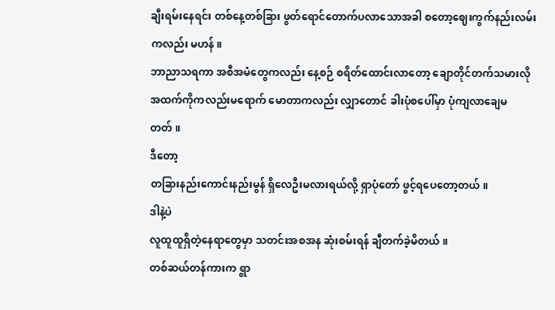ချီးရမ်းနေရင်း တစ်နေ့တစ်ခြား ဖွတ်ရောင်တောက်ပလာသောအခါ စတော့ဈေးကွက်နည်းလမ်းကလည်း မဟန်။
ဘာညာသရကာ အစီအမံတွေကလည်း နေ့စဉ် စရိတ်ထောင်းလာတော့ ချောတိုင်တက်သမားလို အထက်ကိုကလည်းမရောက် မောတာကလည်း လျှာတောင် ခါးပုံစပေါ်မှာ ပုံကျလာချေမတတ်။
ဒီတော့
တခြားနည်းကောင်းနည်းမွန် ရှိလေဦးမလားရယ်လို့ ရှာပုံတော် ဖွင့်ရပေတော့တယ်။
ဒါနဲ့ပဲ
လူထူထူရှိတဲ့နေရာတွေမှာ သတင်းအစအန ဆုံးစမ်းရန် ချီတက်ခဲ့မိတယ်။
တစ်ဆယ်တန်ကားက ရွာ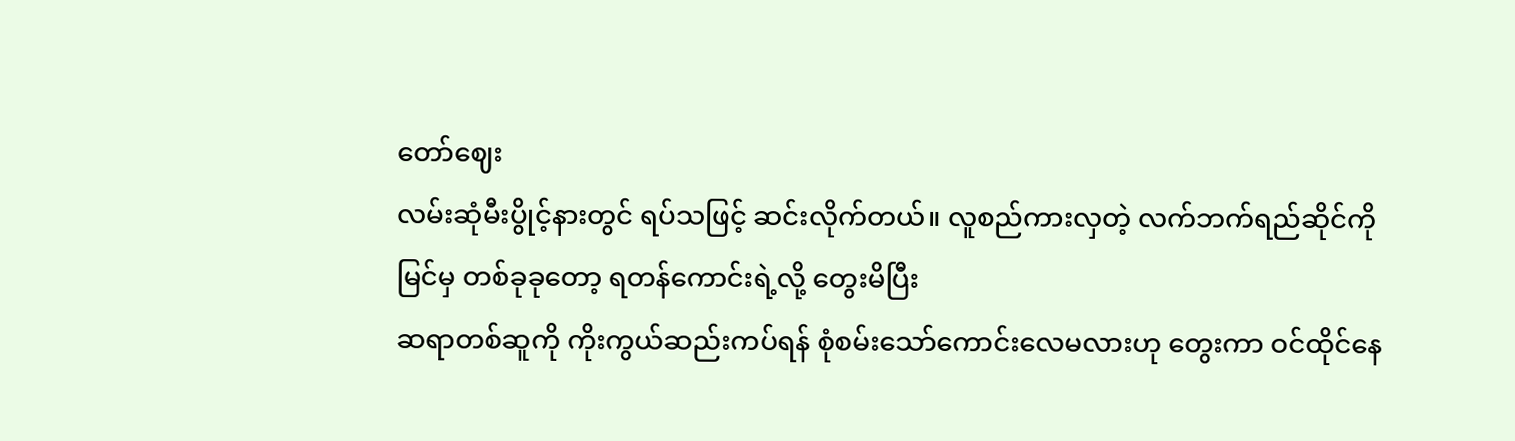တော်ဈေး
လမ်းဆုံမီးပွိုင့်နားတွင် ရပ်သဖြင့် ဆင်းလိုက်တယ်။ လူစည်ကားလှတဲ့ လက်ဘက်ရည်ဆိုင်ကိုမြင်မှ တစ်ခုခုတော့ ရတန်ကောင်းရဲ့လို့ တွေးမိပြီး
ဆရာတစ်ဆူကို ကိုးကွယ်ဆည်းကပ်ရန် စုံစမ်းသော်ကောင်းလေမလားဟု တွေးကာ ဝင်ထိုင်နေ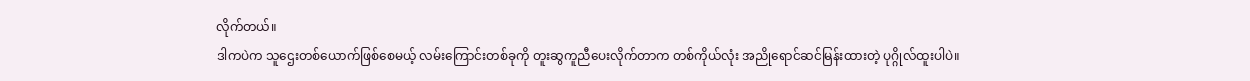လိုက်တယ်။
ဒါကပဲက သူဌေးတစ်ယောက်ဖြစ်စေမယ့် လမ်းကြောင်းတစ်ခုကို တူးဆွကူညီပေးလိုက်တာက တစ်ကိုယ်လုံး အညိုရောင်ဆင်မြန်းထားတဲ့ ပုဂ္ဂိုလ်ထူးပါပဲ။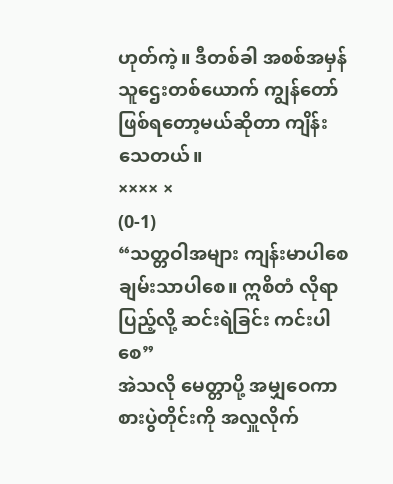ဟုတ်ကဲ့။ ဒီတစ်ခါ အစစ်အမှန် သူဌေးတစ်ယောက် ကျွန်တော် ဖြစ်ရတော့မယ်ဆိုတာ ကျိန်းသေတယ်။
×××× ×
(0-1)
“သတ္တဝါအများ ကျန်းမာပါစေ ချမ်းသာပါစေ။ ဣစိတံ လိုရာပြည့်လို့ ဆင်းရဲခြင်း ကင်းပါစေ”
အဲသလို မေတ္တာပို့ အမျှဝေကာ စားပွဲတိုင်းကို အလှူလိုက်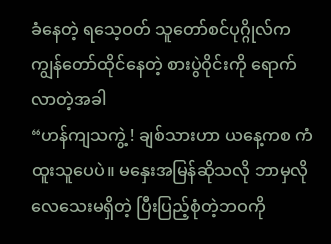ခံနေတဲ့ ရသေ့ဝတ် သူတော်စင်ပုဂ္ဂိုလ်က ကျွန်တော်ထိုင်နေတဲ့ စားပွဲဝိုင်းကို ရောက်လာတဲ့အခါ
“ဟန်ကျသကွဲ့ ! ချစ်သားဟာ ယနေ့ကစ ကံထူးသူပေပဲ။ မနှေးအမြန်ဆိုသလို ဘာမှလိုလေသေးမရှိတဲ့ ပြီးပြည့်စုံတဲ့ဘဝကို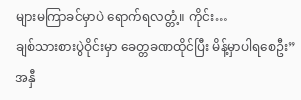များမကြာခင်မှာပဲ ရောက်ရလတ္တံ့။ ကိုင်း…
ချစ်သားစားပွဲဝိုင်းမှာ ခေတ္တခဏထိုင်ပြီး မိန့်မှာပါရစေဦး”
အနှီ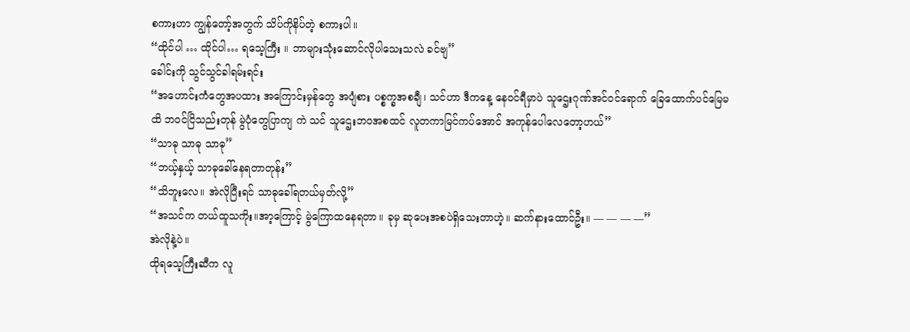စကားဟာ ကျွန်တော့်အတွက် သိပ်ကိုနိပ်တဲ့ စကားပါ။
“ထိုင်ပါ … ထိုင်ပါ… ရသေ့ကြီး ။ ဘာများသုံးဆောင်လိုပါသေးသလဲ ခင်ဗျ”
ခေါင်းကို သွင်သွင်ခါရမ်းရင်း
“အဟောင်းကံတွေအပထား အကြောင်းမှန်တွေ အပျံစား ပစ္စက္ခအစချီ၊ သင်ဟာ ဒီကနေ့ နေဝင်ရီမှာပဲ သူဌေးဂုဏ်အင်ဝင်ရောက် ခြေထောက်ပင်မြေမထိ ဘဝင်ငြိသည်းတုန် မွဲပုံတွေပြာကျ ကဲ သင် သူဌေးဘဝအစထင် လူတကာမြင်ကပ်အောင် အကုန်ပေါလေတော့ဟယ်”
“သာဓု သာဓု သာဓု”
“ဘယ့်နှယ့် သာဓုခေါ်နေရတာတုန်း”
“သိဘူးလေ။ အဲလိုပြီးရင် သာဓုခေါ်ရတယ်မှတ်လို့”
“အသင်က တယ်ထူသကိုး။အာ့ကြောင့် မွဲကြောထနေရတာ။ ခုမှ ဆုပေးအစပဲရှိသေးတာဟဲ့။ ဆက်နားထောင်ဦး။ — — — —”
အဲလိုနဲ့ပဲ။
ထိုရသေ့ကြီးဆီက လူ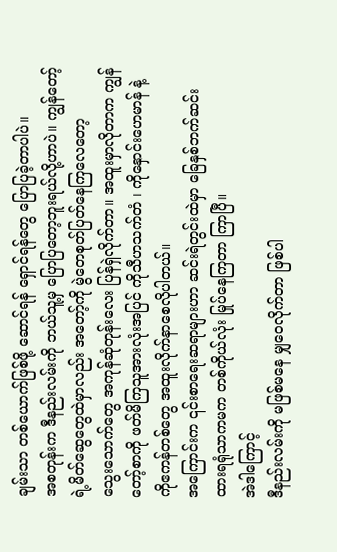ချမ်းသာ တစ်ယောက်ဖြစ်ဖို့ ဆောင်ရန် ရှောင်ရန်တွေ ပြောပြခဲ့တာပါပဲ။
အစတုန်းက ဒီနည်းလမ်းကို ဘယ်သူ့မှ ပြောပြတော့ဘူးရယ်လို့ဟာပဲ။ ကျွန်တော့်ရဲ့မိတ်ဆွေတွေထဲမှာလည်း အတော့်ကို မွဲတေစုတ်ပြတ်နေကြလေတော့
သွေးသောက်တွေ အကုန်ဆုံတုန်းလေး ပြန်ရှဲလိုက်တာ။ အထူးမှာလိုတာက ကျွန်တော့်စာကို ဖတ်မိကြသူအားလုံးအပြင် ကိုသီဟသက်တံ ၊ ကိုနှောင်းဟေမာန် နဲ့ ကိုဧကန်တစ်တွေ အထူးလိုက်နာစေလိုပါတယ်။
အကြောင်းက ၎င်းစာရေးဆရာများဟာ ဆင်းရဲတွင်းထဲမှာ ခြေနှစ်ဘက်ဆင်းထားရရုံသာကမက တစ်ကိုယ်လုံး မြုပ်နေကြတာ ကြာပြီ။
အဲဒါကြောင့်
ဒီနည်းလမ်းကို မဖြစ်မနေ မျှဝေလိုက်တာ ဖြစ်ပါ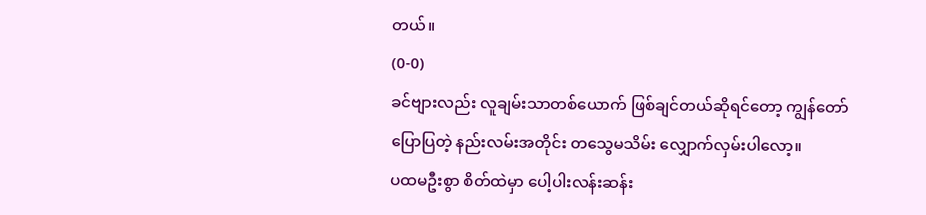တယ်။
(0-0)
ခင်ဗျားလည်း လူချမ်းသာတစ်ယောက် ဖြစ်ချင်တယ်ဆိုရင်တော့ ကျွန်တော် ပြောပြတဲ့ နည်းလမ်းအတိုင်း တသွေမသိမ်း လျှောက်လှမ်းပါလော့။
ပထမဦးစွာ စိတ်ထဲမှာ ပေါ့ပါးလန်းဆန်း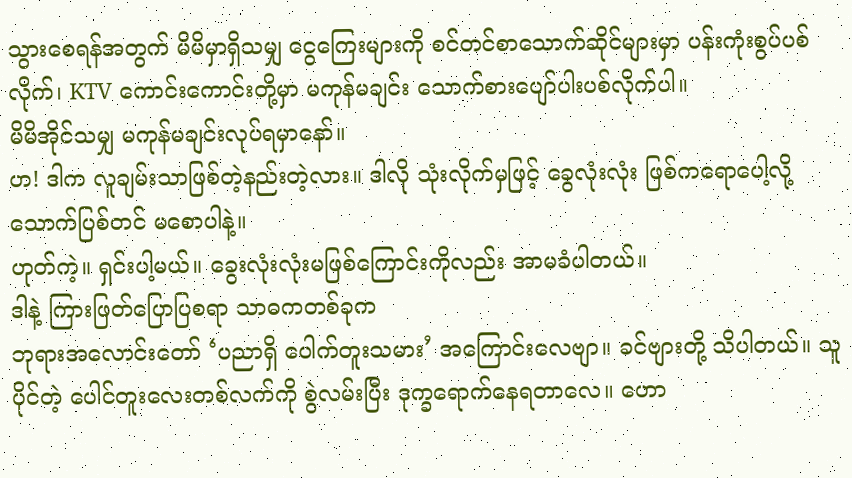သွားစေရန်အတွက် မိမိမှာရှိသမျှ ငွေကြေးများကို စင်တင်စာသောက်ဆိုင်များမှာ ပန်းကုံးစွပ်ပစ်လိုက်၊ KTV ကောင်းကောင်းတို့မှာ မကုန်မချင်း သောက်စားပျော်ပါးပစ်လိုက်ပါ။
မိမိအိုင်သမျှ မကုန်မချင်းလုပ်ရမှာနော်။
ဟ! ဒါက လူချမ်းသာဖြစ်တဲ့နည်းတဲ့လား။ ဒါလို သုံးလိုက်မှဖြင့် ခွေလုံးလုံး ဖြစ်ကရောပေါ့လို့ သောက်ပြစ်တင် မစောပါနဲ့။
ဟုတ်ကဲ့။ ရှင်းပါ့မယ်။ ခွေးလုံးလုံးမဖြစ်ကြောင်းကိုလည်း အာမခံပါတယ်။
ဒါနဲ့ ကြားဖြတ်ပြောပြစရာ သာဓကတစ်ခုက
ဘုရားအလောင်းတော် ‘ပညာရှိ ပေါက်တူးသမား’ အကြောင်းလေဗျာ။ ခင်ဗျားတို့ သိပါတယ်။ သူပိုင်တဲ့ ပေါင်တူးလေးတစ်လက်ကို စွဲလမ်းပြီး ဒုက္ခရောက်နေရတာလေ။ ဟော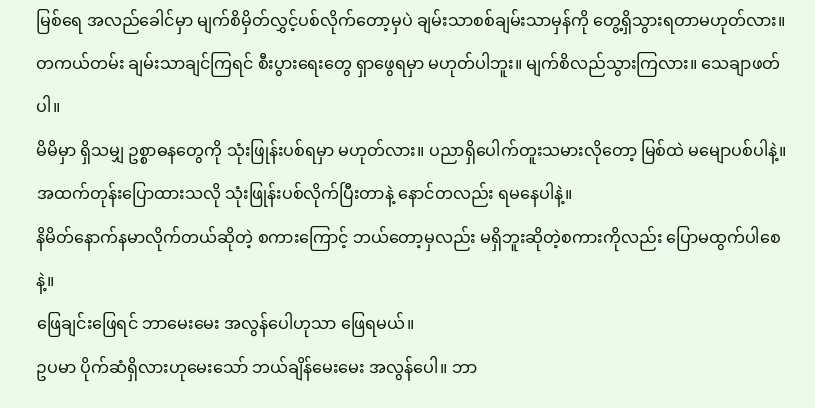မြစ်ရေ အလည်ခေါင်မှာ မျက်စိမှိတ်လွှင့်ပစ်လိုက်တော့မှပဲ ချမ်းသာစစ်ချမ်းသာမှန်ကို တွေ့ရှိသွားရတာမဟုတ်လား။
တကယ်တမ်း ချမ်းသာချင်ကြရင် စီးပွားရေးတွေ ရှာဖွေရမှာ မဟုတ်ပါဘူး။ မျက်စိလည်သွားကြလား။ သေချာဖတ်ပါ။
မိမိမှာ ရှိသမျှ ဥစ္စာဓနတွေကို သုံးဖြုန်းပစ်ရမှာ မဟုတ်လား။ ပညာရှိပေါက်တူးသမားလိုတော့ မြစ်ထဲ မမျောပစ်ပါနဲ့။
အထက်တုန်းပြောထားသလို သုံးဖြုန်းပစ်လိုက်ပြီးတာနဲ့ နောင်တလည်း ရမနေပါနဲ့။
နိမိတ်နောက်နမာလိုက်တယ်ဆိုတဲ့ စကားကြောင့် ဘယ်တော့မှလည်း မရှိဘူးဆိုတဲ့စကားကိုလည်း ပြောမထွက်ပါစေနဲ့။
ဖြေချင်းဖြေရင် ဘာမေးမေး အလွန်ပေါဟုသာ ဖြေရမယ်။
ဥပမာ ပိုက်ဆံရှိလားဟုမေးသော် ဘယ်ချိန်မေးမေး အလွန်ပေါ။ ဘာ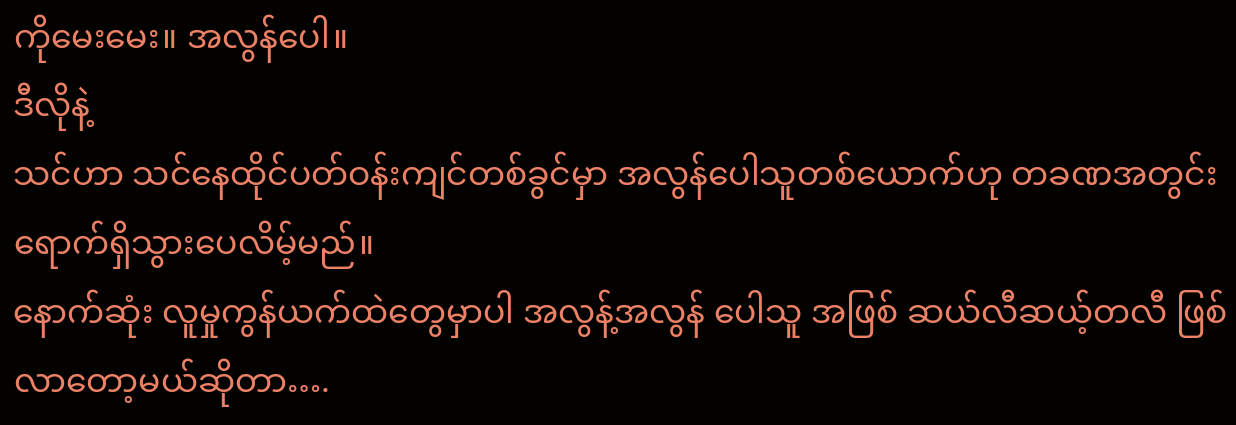ကိုမေးမေး။ အလွန်ပေါ။
ဒီလိုနဲ့
သင်ဟာ သင်နေထိုင်ပတ်ဝန်းကျင်တစ်ခွင်မှာ အလွန်ပေါသူတစ်ယောက်ဟု တခဏအတွင်း ရောက်ရှိသွားပေလိမ့်မည်။
နောက်ဆုံး လူမှုကွန်ယက်ထဲတွေမှာပါ အလွန့်အလွန် ပေါသူ အဖြစ် ဆယ်လီဆယ့်တလီ ဖြစ်လာတော့မယ်ဆိုတာ….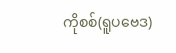ကိုစစ်(ရူပဗေဒ)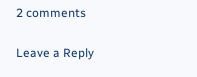2 comments

Leave a Reply